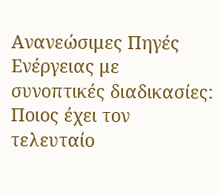Ανανεώσιμες Πηγές Ενέργειας με συνοπτικές διαδικασίες: Ποιος έχει τον τελευταίο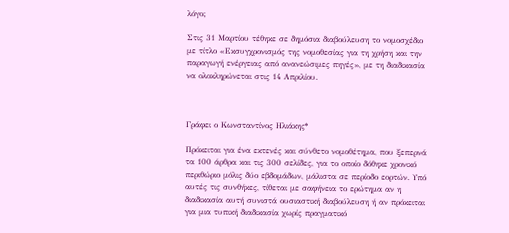λόγο;

Στις 31 Μαρτίου τέθηκε σε δημόσια διαβούλευση το νομοσχέδιο με τίτλο «Εκσυγχρονισμός της νομοθεσίας για τη χρήση και την παραγωγή ενέργειας από ανανεώσιμες πηγές», με τη διαδικασία να ολοκληρώνεται στις 14 Απριλίου.



Γράφει ο Κωνσταντίνος Ηλιάκης*

Πρόκειται για ένα εκτενές και σύνθετο νομοθέτημα, που ξεπερνά τα 100 άρθρα και τις 300 σελίδες, για το οποίο δόθηκε χρονικό περιθώριο μόλις δύο εβδομάδων, μάλιστα σε περίοδο εορτών. Υπό αυτές τις συνθήκες, τίθεται με σαφήνεια το ερώτημα αν η διαδικασία αυτή συνιστά ουσιαστική διαβούλευση ή αν πρόκειται για μια τυπική διαδικασία χωρίς πραγματικό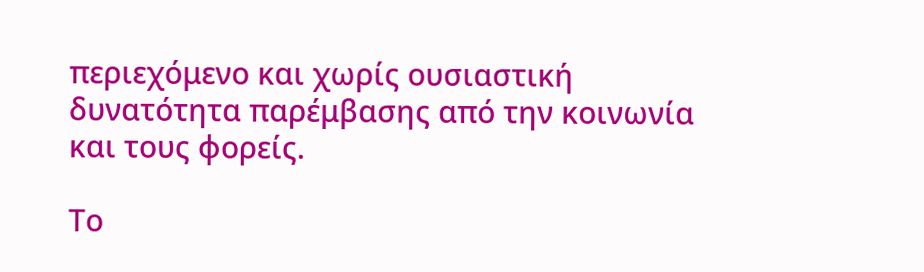περιεχόμενο και χωρίς ουσιαστική δυνατότητα παρέμβασης από την κοινωνία και τους φορείς.

Το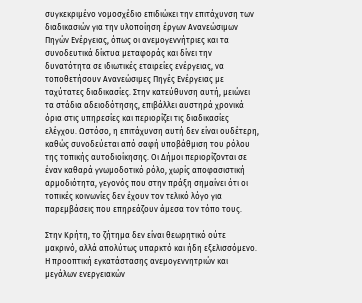συγκεκριμένο νομοσχέδιο επιδιώκει την επιτάχυνση των διαδικασιών για την υλοποίηση έργων Ανανεώσιμων Πηγών Ενέργειας, όπως οι ανεμογεννήτριες και τα συνοδευτικά δίκτυα μεταφοράς και δίνει την δυνατότητα σε ιδιωτικές εταιρείες ενέργειας, να τοποθετήσουν Ανανεώσιμες Πηγές Ενέργειας με ταχύτατες διαδικασίες. Στην κατεύθυνση αυτή, μειώνει τα στάδια αδειοδότησης, επιβάλλει αυστηρά χρονικά όρια στις υπηρεσίες και περιορίζει τις διαδικασίες ελέγχου. Ωστόσο, η επιτάχυνση αυτή δεν είναι ουδέτερη, καθώς συνοδεύεται από σαφή υποβάθμιση του ρόλου της τοπικής αυτοδιοίκησης. Οι Δήμοι περιορίζονται σε έναν καθαρά γνωμοδοτικό ρόλο, χωρίς αποφασιστική αρμοδιότητα, γεγονός που στην πράξη σημαίνει ότι οι τοπικές κοινωνίες δεν έχουν τον τελικό λόγο για παρεμβάσεις που επηρεάζουν άμεσα τον τόπο τους.

Στην Κρήτη, το ζήτημα δεν είναι θεωρητικό ούτε μακρινό, αλλά απολύτως υπαρκτό και ήδη εξελισσόμενο. Η προοπτική εγκατάστασης ανεμογεννητριών και μεγάλων ενεργειακών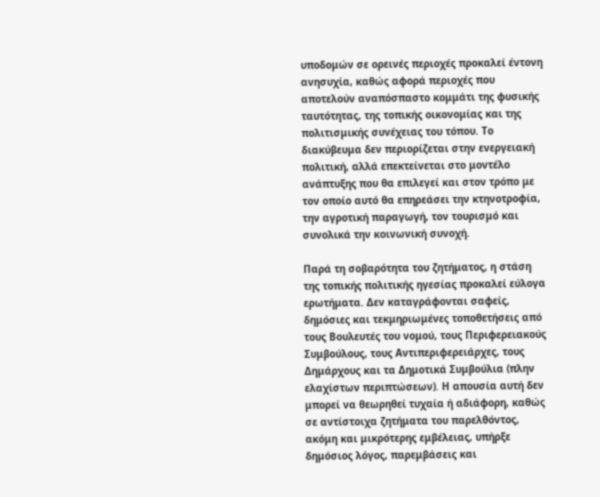υποδομών σε ορεινές περιοχές προκαλεί έντονη ανησυχία, καθώς αφορά περιοχές που αποτελούν αναπόσπαστο κομμάτι της φυσικής ταυτότητας, της τοπικής οικονομίας και της πολιτισμικής συνέχειας του τόπου. Το διακύβευμα δεν περιορίζεται στην ενεργειακή πολιτική, αλλά επεκτείνεται στο μοντέλο ανάπτυξης που θα επιλεγεί και στον τρόπο με τον οποίο αυτό θα επηρεάσει την κτηνοτροφία, την αγροτική παραγωγή, τον τουρισμό και συνολικά την κοινωνική συνοχή.

Παρά τη σοβαρότητα του ζητήματος, η στάση της τοπικής πολιτικής ηγεσίας προκαλεί εύλογα ερωτήματα. Δεν καταγράφονται σαφείς, δημόσιες και τεκμηριωμένες τοποθετήσεις από τους Βουλευτές του νομού, τους Περιφερειακούς Συμβούλους, τους Αντιπεριφερειάρχες, τους Δημάρχους και τα Δημοτικά Συμβούλια (πλην ελαχίστων περιπτώσεων). Η απουσία αυτή δεν μπορεί να θεωρηθεί τυχαία ή αδιάφορη, καθώς σε αντίστοιχα ζητήματα του παρελθόντος, ακόμη και μικρότερης εμβέλειας, υπήρξε δημόσιος λόγος, παρεμβάσεις και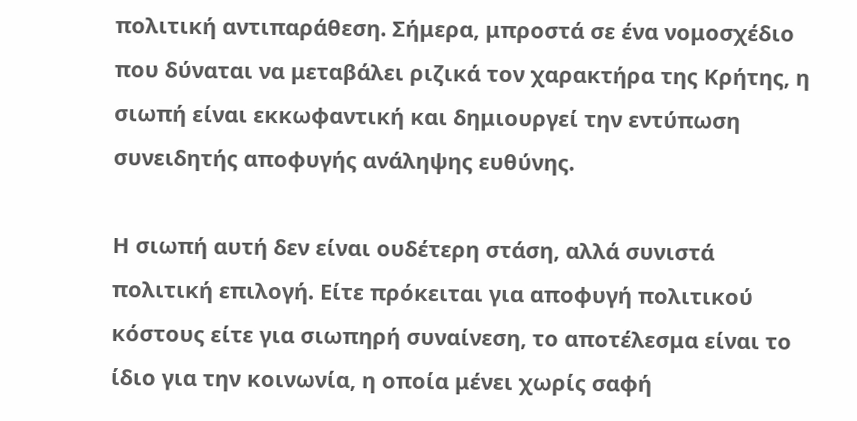πολιτική αντιπαράθεση. Σήμερα, μπροστά σε ένα νομοσχέδιο που δύναται να μεταβάλει ριζικά τον χαρακτήρα της Κρήτης, η σιωπή είναι εκκωφαντική και δημιουργεί την εντύπωση συνειδητής αποφυγής ανάληψης ευθύνης.

Η σιωπή αυτή δεν είναι ουδέτερη στάση, αλλά συνιστά πολιτική επιλογή. Είτε πρόκειται για αποφυγή πολιτικού κόστους είτε για σιωπηρή συναίνεση, το αποτέλεσμα είναι το ίδιο για την κοινωνία, η οποία μένει χωρίς σαφή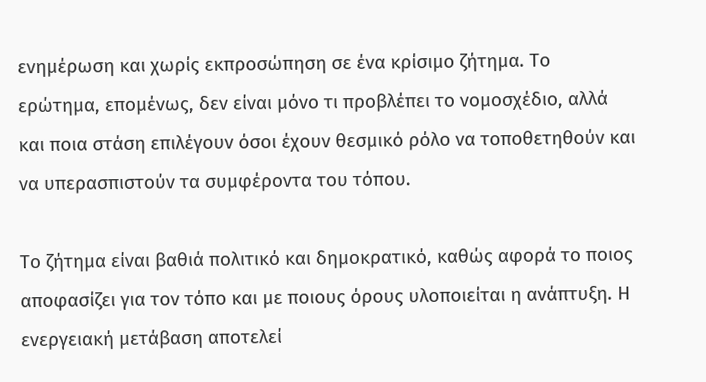ενημέρωση και χωρίς εκπροσώπηση σε ένα κρίσιμο ζήτημα. Το ερώτημα, επομένως, δεν είναι μόνο τι προβλέπει το νομοσχέδιο, αλλά και ποια στάση επιλέγουν όσοι έχουν θεσμικό ρόλο να τοποθετηθούν και να υπερασπιστούν τα συμφέροντα του τόπου.

Το ζήτημα είναι βαθιά πολιτικό και δημοκρατικό, καθώς αφορά το ποιος αποφασίζει για τον τόπο και με ποιους όρους υλοποιείται η ανάπτυξη. Η ενεργειακή μετάβαση αποτελεί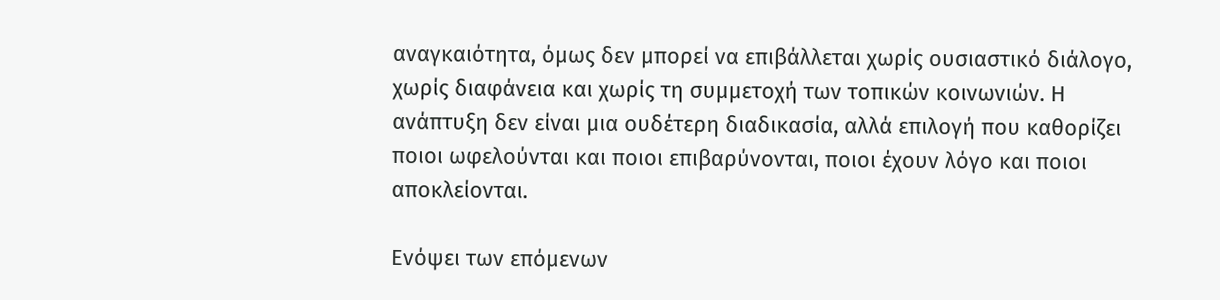αναγκαιότητα, όμως δεν μπορεί να επιβάλλεται χωρίς ουσιαστικό διάλογο, χωρίς διαφάνεια και χωρίς τη συμμετοχή των τοπικών κοινωνιών. Η ανάπτυξη δεν είναι μια ουδέτερη διαδικασία, αλλά επιλογή που καθορίζει ποιοι ωφελούνται και ποιοι επιβαρύνονται, ποιοι έχουν λόγο και ποιοι αποκλείονται.

Ενόψει των επόμενων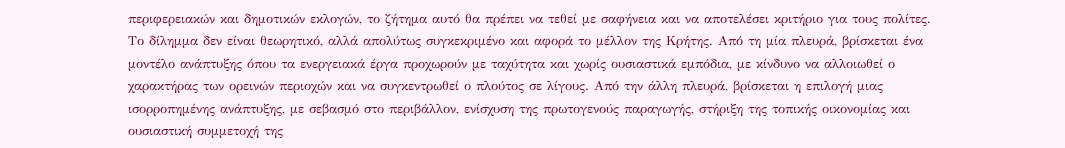περιφερειακών και δημοτικών εκλογών, το ζήτημα αυτό θα πρέπει να τεθεί με σαφήνεια και να αποτελέσει κριτήριο για τους πολίτες. Το δίλημμα δεν είναι θεωρητικό, αλλά απολύτως συγκεκριμένο και αφορά το μέλλον της Κρήτης. Από τη μία πλευρά, βρίσκεται ένα μοντέλο ανάπτυξης όπου τα ενεργειακά έργα προχωρούν με ταχύτητα και χωρίς ουσιαστικά εμπόδια, με κίνδυνο να αλλοιωθεί ο χαρακτήρας των ορεινών περιοχών και να συγκεντρωθεί ο πλούτος σε λίγους. Από την άλλη πλευρά, βρίσκεται η επιλογή μιας ισορροπημένης ανάπτυξης, με σεβασμό στο περιβάλλον, ενίσχυση της πρωτογενούς παραγωγής, στήριξη της τοπικής οικονομίας και ουσιαστική συμμετοχή της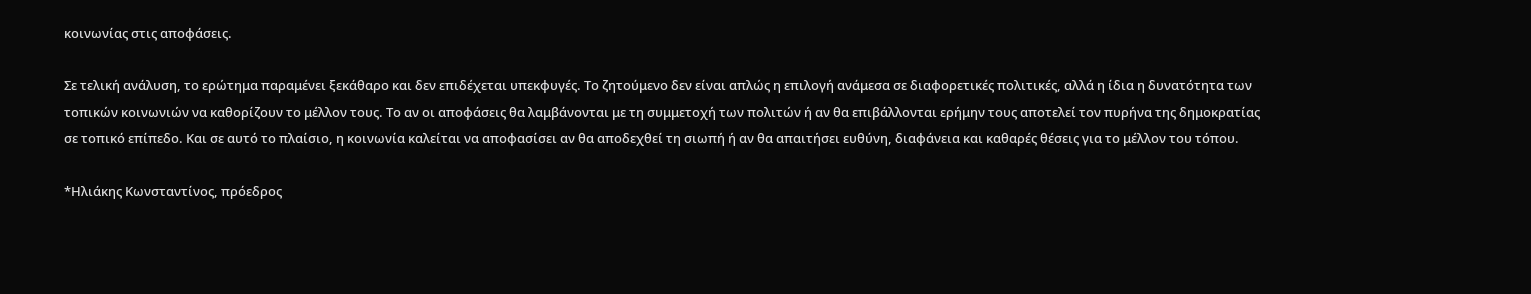κοινωνίας στις αποφάσεις.

Σε τελική ανάλυση, το ερώτημα παραμένει ξεκάθαρο και δεν επιδέχεται υπεκφυγές. Το ζητούμενο δεν είναι απλώς η επιλογή ανάμεσα σε διαφορετικές πολιτικές, αλλά η ίδια η δυνατότητα των τοπικών κοινωνιών να καθορίζουν το μέλλον τους. Το αν οι αποφάσεις θα λαμβάνονται με τη συμμετοχή των πολιτών ή αν θα επιβάλλονται ερήμην τους αποτελεί τον πυρήνα της δημοκρατίας σε τοπικό επίπεδο. Και σε αυτό το πλαίσιο, η κοινωνία καλείται να αποφασίσει αν θα αποδεχθεί τη σιωπή ή αν θα απαιτήσει ευθύνη, διαφάνεια και καθαρές θέσεις για το μέλλον του τόπου.

*Ηλιάκης Κωνσταντίνος, πρόεδρος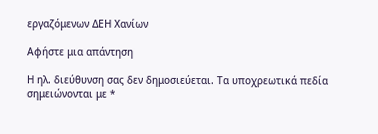εργαζόμενων ΔΕΗ Χανίων

Αφήστε μια απάντηση

Η ηλ. διεύθυνση σας δεν δημοσιεύεται. Τα υποχρεωτικά πεδία σημειώνονται με *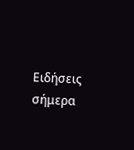Ειδήσεις σήμερα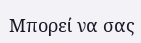Μπορεί να σας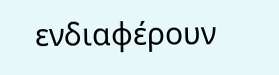ενδιαφέρουν